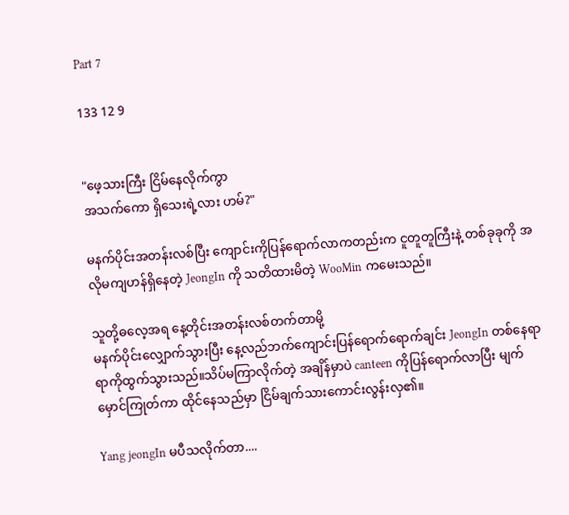Part 7

133 12 9


"ဖေ့သားကြီး ငြိမ်နေလိုက်ကွာ
အသက်ကော ရှိသေးရဲ့လား ဟမ်?"

မနက်ပိုင်းအတန်းလစ်ပြီး ကျောင်းကိုပြန်ရောက်လာကတည်းက ငူတူတူကြီးနဲ့ တစ်ခုခုကို အလိုမကျဟန်ရှိနေတဲ့ JeongIn ကို သတိထားမိတဲ့ WooMin ကမေးသည်။

သူတို့ဓလေ့အရ နေ့တိုင်းအတန်းလစ်တက်တာမို့
မနက်ပိုင်းလျှောက်သွားပြီး နေ့လည်ဘက်ကျောင်းပြန်ရောက်ရောက်ချင်း JeongIn တစ်နေရာရာကိုထွက်သွားသည်။သိပ်မကြာလိုက်တဲ့ အချိန်မှာပဲ canteen ကိုပြန်ရောက်လာပြီး မျက်မှောင်ကြုတ်ကာ ထိုင်နေသည်မှာ ငြိမ်ချက်သားကောင်းလွန်းလှ၏။

Yang jeongIn မပီသလိုက်တာ....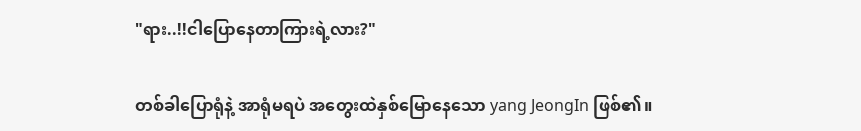"ရား..!!ငါပြောနေတာကြားရဲ့လား?"

တစ်ခါပြောရုံနဲ့ အာရုံမရပဲ အတွေးထဲနှစ်မြောနေသော yang JeongIn ဖြစ်၏။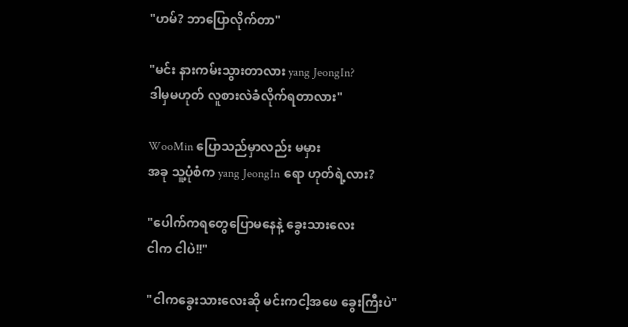"ဟမ်? ဘာပြောလိုက်တာ"

"မင်း နားကမ်းသွားတာလား yang JeongIn?
ဒါမှမဟုတ် လူစားလဲခံလိုက်ရတာလား"

WooMin ပြောသည်မှာလည်း မမှား
အခု သူ့ပုံစံက yang JeongIn ရော ဟုတ်ရဲ့လား?

"ပေါက်ကရတွေပြောမနေနဲ့ ခွေးသားလေး
ငါက ငါပဲ!!"

"ငါကခွေးသားလေးဆို မင်းကငါ့အဖေ ခွေးကြီးပဲ"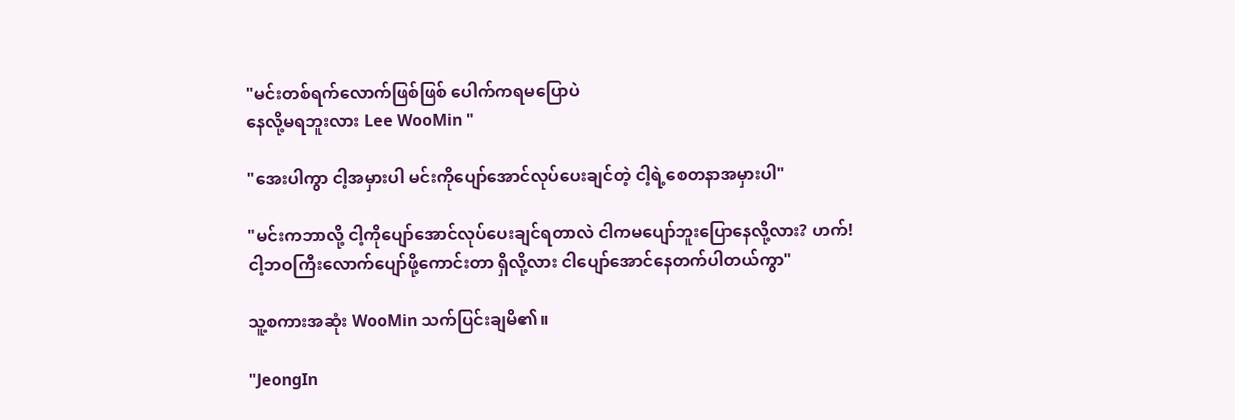"မင်းတစ်ရက်လောက်ဖြစ်ဖြစ် ပေါက်ကရမပြောပဲ
နေလို့မရဘူးလား Lee WooMin "

"အေးပါကွာ ငါ့အမှားပါ မင်းကိုပျော်အောင်လုပ်ပေးချင်တဲ့ ငါ့ရဲ့စေတနာအမှားပါ"

"မင်းကဘာလို့ ငါ့ကိုပျော်အောင်လုပ်ပေးချင်ရတာလဲ ငါကမပျော်ဘူးပြောနေလို့လား? ဟက်!
ငါ့ဘဝကြီးလောက်ပျော်ဖို့ကောင်းတာ ရှိလို့လား ငါပျော်အောင်နေတက်ပါတယ်ကွာ"

သူ့စကားအဆုံး WooMin သက်ပြင်းချမိ၏။

"JeongIn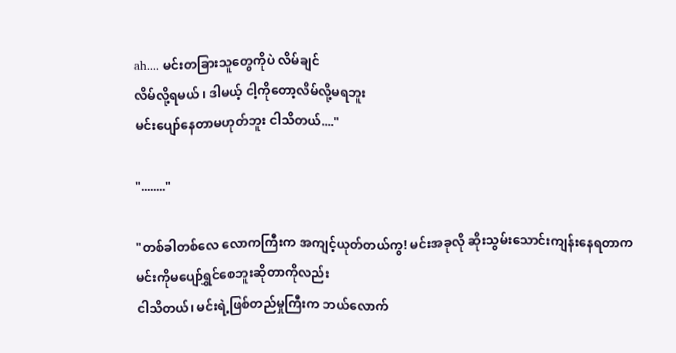ah.... မင်းတခြားသူတွေကိုပဲ လိမ်ချင်
လိမ်လို့ရမယ် ၊ ဒါမယ့် ငါ့ကိုတော့လိမ်လို့မရဘူး
မင်းပျော်နေတာမဟုတ်ဘူး ငါသိတယ်...."

"........"

"တစ်ခါတစ်လေ လောကကြီးက အကျင့်ယုတ်တယ်ကွ! မင်းအခုလို ဆိုးသွမ်းသောင်းကျန်းနေရတာက မင်းကိုမပျော်ရွှင်စေဘူးဆိုတာကိုလည်း
ငါသိတယ်၊ မင်းရဲ့ဖြစ်တည်မှုကြီးက ဘယ်လောက်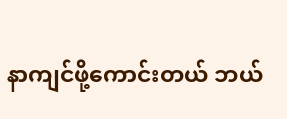နာကျင်ဖို့ကောင်းတယ် ဘယ်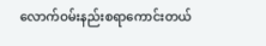လောက်ဝမ်းနည်းစရာကောင်းတယ်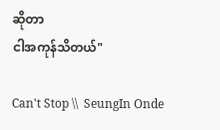ဆိုတာ
ငါအကုန်သိတယ်"

Can't Stop \\  SeungIn Onde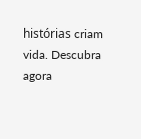histórias criam vida. Descubra agora